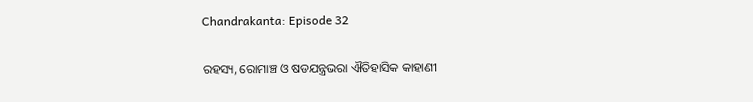Chandrakanta: Episode 32

ରହସ୍ୟ, ରୋମାଞ୍ଚ ଓ ଷଡଯନ୍ତ୍ରଭରା ଐତିହାସିକ କାହାଣୀ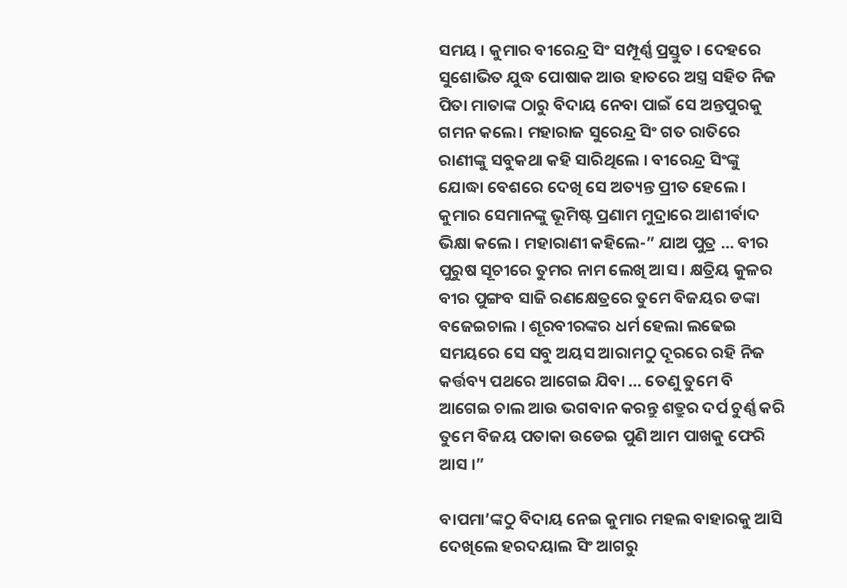ସମୟ । କୁମାର ବୀରେନ୍ଦ୍ର ସିଂ ସମ୍ପୂର୍ଣ୍ଣ ପ୍ରସ୍ତୁତ । ଦେହରେ ସୁଶୋଭିତ ଯୁଦ୍ଧ ପୋଷାକ ଆଉ ହାତରେ ଅସ୍ତ୍ର ସହିତ ନିଜ ପିତା ମାତାଙ୍କ ଠାରୁ ବିଦାୟ ନେବା ପାଇଁ ସେ ଅନ୍ତପୁରକୁ ଗମନ କଲେ। ମହାରାଜ ସୁରେନ୍ଦ୍ର ସିଂ ଗତ ରାତିରେ ରାଣୀଙ୍କୁ ସବୁକଥା କହି ସାରିଥିଲେ । ବୀରେନ୍ଦ୍ର ସିଂଙ୍କୁ ଯୋଦ୍ଧା ବେଶରେ ଦେଖି ସେ ଅତ୍ୟନ୍ତ ପ୍ରୀତ ହେଲେ । କୁମାର ସେମାନଙ୍କୁ ଭୂମିଷ୍ଟ ପ୍ରଣାମ ମୁଦ୍ରାରେ ଆଶୀର୍ବାଦ ଭିକ୍ଷା କଲେ । ମହାରାଣୀ କହିଲେ-” ଯାଅ ପୁତ୍ର … ବୀର ପୁରୁଷ ସୂଚୀରେ ତୁମର ନାମ ଲେଖି ଆସ । କ୍ଷତ୍ରିୟ କୁଳର ବୀର ପୁଙ୍ଗବ ସାଜି ରଣକ୍ଷେତ୍ରରେ ତୁମେ ବିଜୟର ଡଙ୍କା ବଜେଇଚାଲ । ଶୂରବୀରଙ୍କର ଧର୍ମ ହେଲା ଲଢେଇ ସମୟରେ ସେ ସବୁ ଅୟସ ଆରାମଠୁ ଦୂରରେ ରହି ନିଜ କର୍ତ୍ତବ୍ୟ ପଥରେ ଆଗେଇ ଯିବା … ତେଣୁ ତୁମେ ବି ଆଗେଇ ଚାଲ ଆଉ ଭଗବାନ କରନ୍ତୁ ଶତ୍ରୁର ଦର୍ପ ଚୁର୍ଣ୍ଣ କରି ତୁମେ ବିଜୟ ପତାକା ଉଡେଇ ପୁଣି ଆମ ପାଖକୁ ଫେରି ଆସ ।”

ବାପମା’ଙ୍କଠୁ ବିଦାୟ ନେଇ କୁମାର ମହଲ ବାହାରକୁ ଆସି ଦେଖିଲେ ହରଦୟାଲ ସିଂ ଆଗରୁ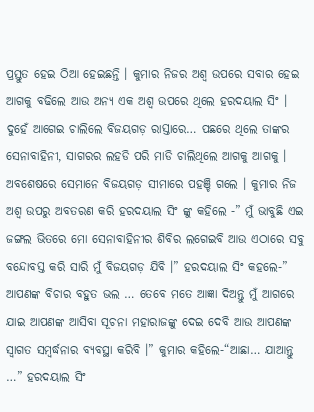ପ୍ରସ୍ତୁତ ହେଇ ଠିଆ ହେଇଛନ୍ତି । କୁମାର ନିଜର ଅଶ୍ୱ ଉପରେ ସବାର ହେଇ ଆଗକୁ ବଢିଲେ ଆଉ ଅନ୍ୟ ଏକ ଅଶ୍ୱ ଉପରେ ଥିଲେ ହରଦୟାଲ ସିଂ । ଦୁହେଁ ଆଗେଇ ଚାଲିଲେ ବିଜୟଗଡ଼ ରାସ୍ତାରେ… ପଛରେ ଥିଲେ ତାଙ୍କର ସେନାବାହିନୀ, ସାଗରର ଲହଡି ପରି ମାଡି ଚାଲିଥିଲେ ଆଗକୁ ଆଗକୁ । ଅବଶେଷରେ ସେମାନେ ବିଜୟଗଡ଼ ସୀମାରେ ପହଞ୍ଚି ଗଲେ । କୁମାର ନିଜ ଅଶ୍ୱ ଉପରୁ ଅବତରଣ କରି ହରଦୟାଲ ସିଂ ଙ୍କୁ କହିଲେ -” ମୁଁ ଭାବୁଛି ଏଇ ଜଙ୍ଗଲ ଭିତରେ ମୋ ସେନାବାହିନୀର ଶିବିର ଲଗେଇବି ଆଉ ଏଠାରେ ସବୁ ବନ୍ଦୋବସ୍ତ କରି ସାରି ମୁଁ ବିଜୟଗଡ଼ ଯିବି ।” ହରଦୟାଲ ସିଂ କହଲେ-” ଆପଣଙ୍କ ବିଚାର ବହୁତ ଭଲ … ତେବେ ମତେ ଆଜ୍ଞା ଦିଅନ୍ତୁ ମୁଁ ଆଗରେ ଯାଇ ଆପଣଙ୍କ ଆସିବା ସୂଚନା ମହାରାଜଙ୍କୁ ଦେଇ ଦେବି ଆଉ ଆପଣଙ୍କ ସ୍ୱାଗତ ସମ୍ବର୍ଦ୍ଧନାର ବ୍ୟବସ୍ଥା କରିବି ।” କୁମାର କହିଲେ-“ଆଛା… ଯାଆନ୍ତୁ …” ହରଦୟାଲ ସିଂ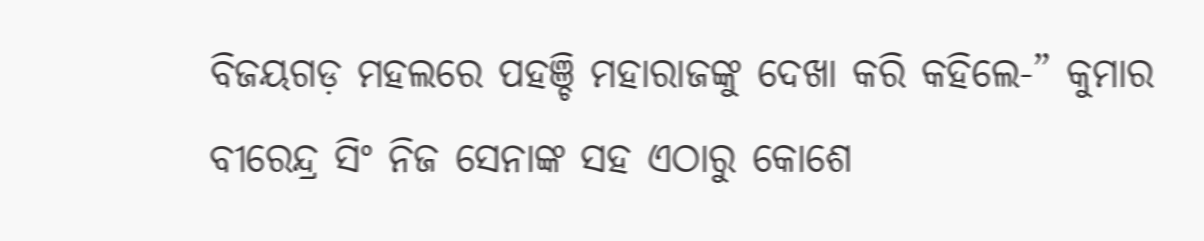ବିଜୟଗଡ଼ ମହଲରେ ପହଞ୍ଚି ମହାରାଜଙ୍କୁ ଦେଖା କରି କହିଲେ-” କୁମାର ବୀରେନ୍ଦ୍ର ସିଂ ନିଜ ସେନାଙ୍କ ସହ ଏଠାରୁ କୋଶେ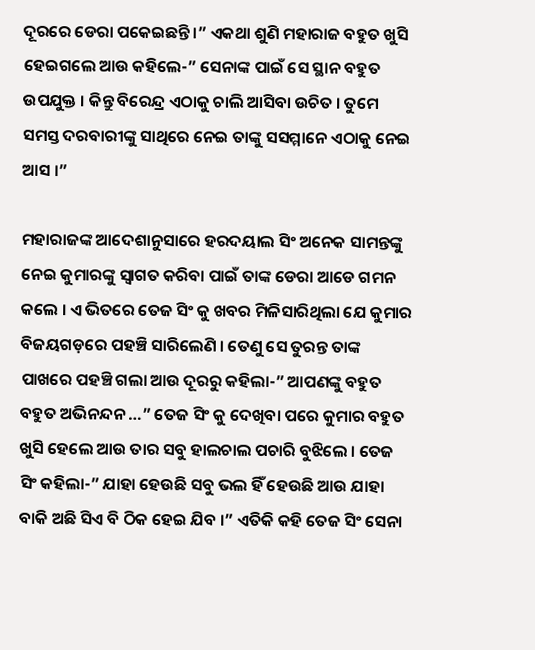ଦୂରରେ ଡେରା ପକେଇଛନ୍ତି ।” ଏକଥା ଶୁଣି ମହାରାଜ ବହୁତ ଖୁସି ହେଇଗଲେ ଆଉ କହିଲେ-” ସେନାଙ୍କ ପାଇଁ ସେ ସ୍ଥାନ ବହୁତ ଉପଯୁକ୍ତ । କିନ୍ତୁ ବିରେନ୍ଦ୍ର ଏଠାକୁ ଚାଲି ଆସିବା ଉଚିତ । ତୁମେ ସମସ୍ତ ଦରବାରୀଙ୍କୁ ସାଥିରେ ନେଇ ତାଙ୍କୁ ସସମ୍ମାନେ ଏଠାକୁ ନେଇ ଆସ ।”

ମହାରାଜଙ୍କ ଆଦେଶାନୁସାରେ ହରଦୟାଲ ସିଂ ଅନେକ ସାମନ୍ତଙ୍କୁ ନେଇ କୁମାରଙ୍କୁ ସ୍ୱାଗତ କରିବା ପାଇଁ ତାଙ୍କ ଡେରା ଆଡେ ଗମନ କଲେ । ଏ ଭିତରେ ତେଜ ସିଂ କୁ ଖବର ମିଳିସାରିଥିଲା ଯେ କୁମାର ବିଜୟଗଡ଼ରେ ପହଞ୍ଚି ସାରିଲେଣି । ତେଣୁ ସେ ତୁରନ୍ତ ତାଙ୍କ ପାଖରେ ପହଞ୍ଚି ଗଲା ଆଉ ଦୂରରୁ କହିଲା-” ଆପଣଙ୍କୁ ବହୁତ ବହୁତ ଅଭିନନ୍ଦନ …” ତେଜ ସିଂ କୁ ଦେଖିବା ପରେ କୁମାର ବହୁତ ଖୁସି ହେଲେ ଆଉ ତାର ସବୁ ହାଲଚାଲ ପଚାରି ବୁଝିଲେ । ତେଜ ସିଂ କହିଲା-” ଯାହା ହେଉଛି ସବୁ ଭଲ ହିଁ ହେଉଛି ଆଉ ଯାହା ବାକି ଅଛି ସିଏ ବି ଠିକ ହେଇ ଯିବ ।” ଏତିକି କହି ତେଜ ସିଂ ସେନା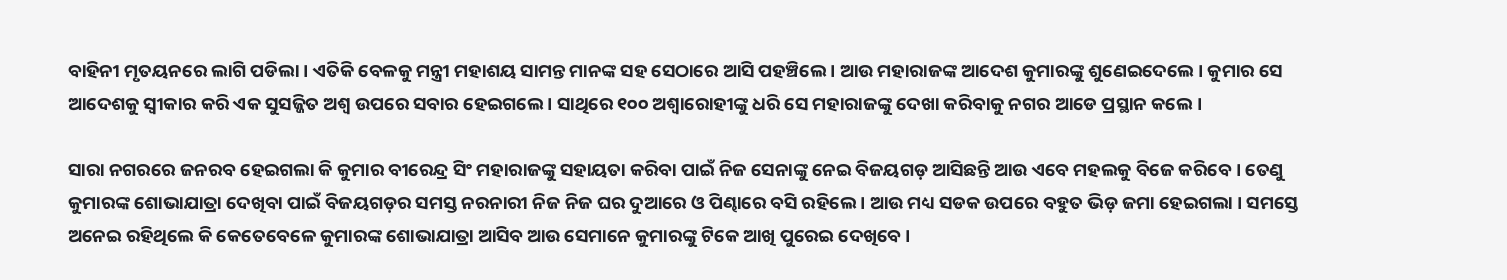ବାହିନୀ ମୃତୟନରେ ଲାଗି ପଡିଲା । ଏତିକି ବେଳକୁ ମନ୍ତ୍ରୀ ମହାଶୟ ସାମନ୍ତ ମାନଙ୍କ ସହ ସେଠାରେ ଆସି ପହଞ୍ଚିଲେ । ଆଉ ମହାରାଜଙ୍କ ଆଦେଶ କୁମାରଙ୍କୁ ଶୁଣେଇଦେଲେ । କୁମାର ସେ ଆଦେଶକୁ ସ୍ୱୀକାର କରି ଏକ ସୁସଜ୍ଜିତ ଅଶ୍ୱ ଉପରେ ସବାର ହେଇଗଲେ । ସାଥିରେ ୧୦୦ ଅଶ୍ଵାରୋହୀଙ୍କୁ ଧରି ସେ ମହାରାଜଙ୍କୁ ଦେଖା କରିବାକୁ ନଗର ଆଡେ ପ୍ରସ୍ଥାନ କଲେ ।

ସାରା ନଗରରେ ଜନରବ ହେଇଗଲା କି କୁମାର ବୀରେନ୍ଦ୍ର ସିଂ ମହାରାଜଙ୍କୁ ସହାୟତା କରିବା ପାଇଁ ନିଜ ସେନାଙ୍କୁ ନେଇ ବିଜୟଗଡ଼ ଆସିଛନ୍ତି ଆଉ ଏବେ ମହଲକୁ ବିଜେ କରିବେ । ତେଣୁ କୁମାରଙ୍କ ଶୋଭାଯାତ୍ରା ଦେଖିବା ପାଇଁ ବିଜୟଗଡ଼ର ସମସ୍ତ ନରନାରୀ ନିଜ ନିଜ ଘର ଦୁଆରେ ଓ ପିଣ୍ଢାରେ ବସି ରହିଲେ । ଆଉ ମଧ୍ୟ ସଡକ ଉପରେ ବହୁତ ଭିଡ଼ ଜମା ହେଇଗଲା । ସମସ୍ତେ ଅନେଇ ରହିଥିଲେ କି କେତେବେଳେ କୁମାରଙ୍କ ଶୋଭାଯାତ୍ରା ଆସିବ ଆଉ ସେମାନେ କୁମାରଙ୍କୁ ଟିକେ ଆଖି ପୁରେଇ ଦେଖିବେ ।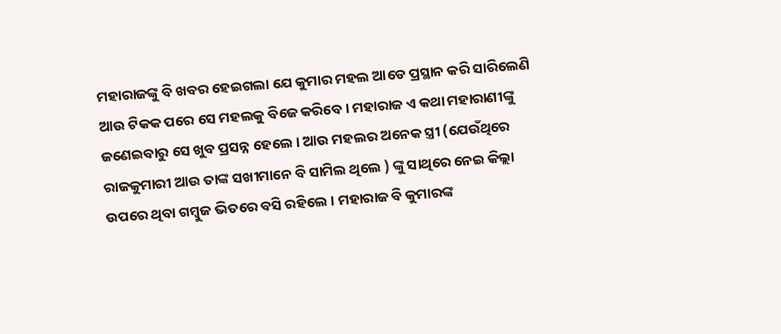ମହାରାଜଙ୍କୁ ବି ଖବର ହେଇଗଲା ଯେ କୁମାର ମହଲ ଆଡେ ପ୍ରସ୍ଥାନ କରି ସାରିଲେଣି ଆଉ ଟିକକ ପରେ ସେ ମହଲକୁ ବିଜେ କରିବେ । ମହାରାଜ ଏ କଥା ମହାରାଣୀଙ୍କୁ ଜଣେଇବାରୁ ସେ ଖୁବ ପ୍ରସନ୍ନ ହେଲେ । ଆଉ ମହଲର ଅନେକ ସ୍ତ୍ରୀ (ଯେଉଁଥିରେ ରାଜକୁମାରୀ ଆଉ ତାଙ୍କ ସଖୀମାନେ ବି ସାମିଲ ଥିଲେ ) ଙ୍କୁ ସାଥିରେ ନେଇ କିଲ୍ଲା ଉପରେ ଥିବା ଗମ୍ବୁଜ ଭିତରେ ବସି ରହିଲେ । ମହାରାଜ ବି କୁମାରଙ୍କ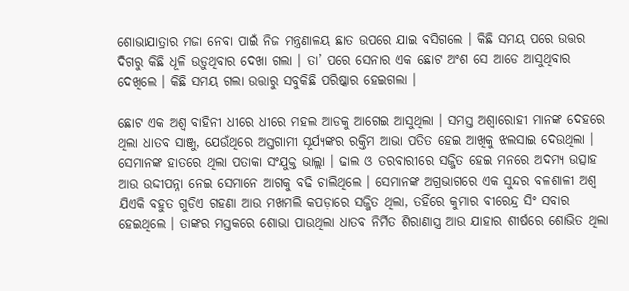ଶୋଭାଯାତ୍ରାର ମଜା ନେବା ପାଇଁ ନିଜ ମନ୍ତ୍ରଣାଳୟ ଛାତ ଉପରେ ଯାଇ ବସିଗଲେ । କିଛି ସମୟ ପରେ ଉତ୍ତର ଦିଗରୁ କିଛି ଧୂଳି ଉଡ଼ୁଥିବାର ଦେଖା ଗଲା । ତା’ ପରେ ସେନାର ଏକ ଛୋଟ ଅଂଶ ସେ ଆଡେ ଆସୁଥିବାର ଦେଖିଲେ । କିଛି ସମୟ ଗଲା ଉତ୍ତାରୁ ସବୁକିଛି ପରିଷ୍କାର ହେଇଗଲା ।

ଛୋଟ ଏକ ଅଶ୍ୱ ବାହିନୀ ଧୀରେ ଧୀରେ ମହଲ ଆଡକୁ ଆଗେଇ ଆସୁଥିଲା । ସମସ୍ତ ଅଶ୍ଵାରୋହୀ ମାନଙ୍କ ଦେହରେ ଥିଲା ଧାତବ ସାଞ୍ଜୁ, ଯେଉଁଥିରେ ଅସ୍ତଗାମୀ ସୂର୍ଯ୍ୟଙ୍କର ରକ୍ତିମ ଆଭା ପତିତ ହେଇ ଆଖିକୁ ଝଲସାଇ ଦେଉଥିଲା । ସେମାନଙ୍କ ହାତରେ ଥିଲା ପତାକା ସଂଯୁକ୍ତ ଭାଲ୍ଲା । ଢାଲ ଓ ତରବାରୀରେ ସଜ୍ଜିତ ହେଇ ମନରେ ଅଦମ୍ୟ ଉତ୍ସାହ ଆଉ ଉଦ୍ଦୀପନ୍ନା ନେଇ ସେମାନେ ଆଗକୁ ବଢି ଚାଲିଥିଲେ । ସେମାନଙ୍କ ଅଗ୍ରଭାଗରେ ଏକ ସୁନ୍ଦର ବଳଶାଳୀ ଅଶ୍ୱ ଯିଏକି ବହୁତ ଗୁଡିଏ ଗହଣା ଆଉ ମଖମଲି କପଡ଼ାରେ ସଜ୍ଜିତ ଥିଲା, ତହିଁରେ କୁମାର ବୀରେନ୍ଦ୍ର ସିଂ ସବାର ହେଇଥିଲେ । ତାଙ୍କର ମସ୍ତକରେ ଶୋଭା ପାଉଥିଲା ଧାତବ ନିର୍ମିତ ଶିରାଣାସ୍ତ୍ର ଆଉ ଯାହାର ଶୀର୍ଷରେ ଶୋଭିତ ଥିଲା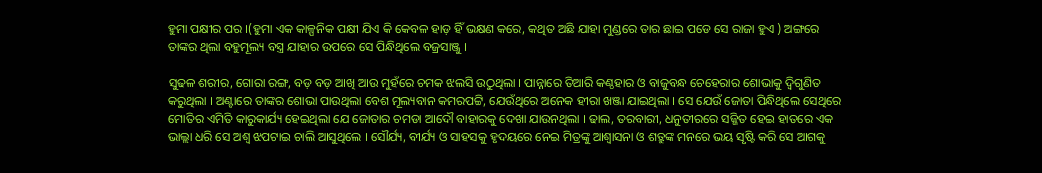ହୁମା ପକ୍ଷୀର ପର ।(ହୁମା ଏକ କାଳ୍ପନିକ ପକ୍ଷୀ ଯିଏ କି କେବଳ ହାଡ଼ ହିଁ ଭକ୍ଷଣ କରେ, କଥିତ ଅଛି ଯାହା ମୁଣ୍ଡରେ ତାର ଛାଇ ପଡେ ସେ ରାଜା ହୁଏ ) ଅଙ୍ଗରେ ତାଙ୍କର ଥିଲା ବହୁମୂଲ୍ୟ ବସ୍ତ୍ର ଯାହାର ଉପରେ ସେ ପିନ୍ଧିଥିଲେ ବଜ୍ରସାଞ୍ଜୁ ।

ସୁଢଳ ଶରୀର, ଗୋରା ରଙ୍ଗ, ବଡ଼ ବଡ଼ ଆଖି ଆଉ ମୁହଁରେ ଚମକ ଝଲସି ଉଠୁଥିଲା । ପାନ୍ନାରେ ତିଆରି କଣ୍ଠହାର ଓ ବାଜୁବନ୍ଧ ଚେହେରାର ଶୋଭାକୁ ଦ୍ଵିଗୁଣିତ କରୁଥିଲା । ଅଣ୍ଟାରେ ତାଙ୍କର ଶୋଭା ପାଉଥିଲା ବେଶ ମୂଲ୍ୟବାନ କମରପଟ୍ଟି, ଯେଉଁଥିରେ ଅନେକ ହୀରା ଖଞ୍ଜା ଯାଇଥିଲା । ସେ ଯେଉଁ ଜୋତା ପିନ୍ଧିଥିଲେ ସେଥିରେ ମୋତିର ଏମିତି କାରୁକାର୍ଯ୍ୟ ହେଇଥିଲା ଯେ ଜୋତାର ଚମଡା ଆଦୌ ବାହାରକୁ ଦେଖା ଯାଉନଥିଲା । ଢାଲ, ତରବାରୀ, ଧନୁତୀରରେ ସଜ୍ଜିତ ହେଇ ହାତରେ ଏକ ଭାଲ୍ଲା ଧରି ସେ ଅଶ୍ୱ ଝପଟାଇ ଚାଲି ଆସୁଥିଲେ । ସୌର୍ଯ୍ୟ, ବୀର୍ଯ୍ୟ ଓ ସାହସକୁ ହୃଦୟରେ ନେଇ ମିତ୍ରଙ୍କୁ ଆଶ୍ୱାସନା ଓ ଶତ୍ରୁଙ୍କ ମନରେ ଭୟ ସୃଷ୍ଟି କରି ସେ ଆଗକୁ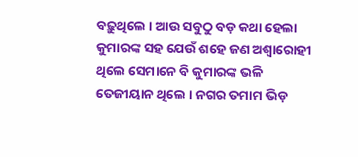ବଢ଼ୁଥିଲେ । ଆଉ ସବୁଠୁ ବଡ଼ କଥା ହେଲା କୁମାରଙ୍କ ସହ ଯେଉଁ ଶହେ ଜଣ ଅଶ୍ଵାରୋହୀ ଥିଲେ ସେମାନେ ବି କୁମାରଙ୍କ ଭଳି ତେଜୀୟାନ ଥିଲେ । ନଗର ତମାମ ଭିଡ଼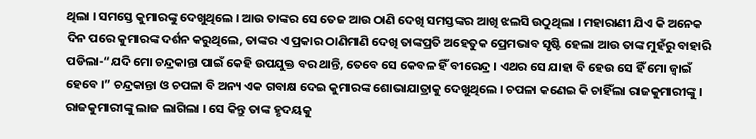ଥିଲା । ସମସ୍ତେ କୁମାରଙ୍କୁ ଦେଖୁଥିଲେ । ଆଉ ତାଙ୍କର ସେ ତେଜ ଆଉ ଠାଣି ଦେଖି ସମସ୍ତଙ୍କର ଆଖି ଝଲସି ଉଠୁଥିଲା । ମହାରାଣୀ ଯିଏ କି ଅନେକ ଦିନ ପରେ କୁମାରଙ୍କ ଦର୍ଶନ କରୁଥିଲେ, ତାଙ୍କର ଏ ପ୍ରକାର ଠାଣିମାଣି ଦେଖି ତାଙ୍କପ୍ରତି ଅହେତୁକ ପ୍ରେମଭାବ ସୃଷ୍ଟି ହେଲା ଆଉ ତାଙ୍କ ମୁହଁରୁ ବାହାରି ପଡିଲା-“ଯଦି ମୋ ଚନ୍ଦ୍ରକାନ୍ତା ପାଇଁ କେହି ଉପଯୁକ୍ତ ବର ଥାନ୍ତି, ତେବେ ସେ କେବଳ ହିଁ ବୀରେନ୍ଦ୍ର । ଏଥର ସେ ଯାହା ବି ହେଉ ସେ ହିଁ ମୋ ଜ୍ୱାଇଁ ହେବେ ।” ଚନ୍ଦ୍ରକାନ୍ତା ଓ ଚପଳା ବି ଅନ୍ୟ ଏକ ଗବାକ୍ଷ ଦେଇ କୁମାରଙ୍କ ଶୋଭାଯାତ୍ରାକୁ ଦେଖୁଥିଲେ । ଚପଳା କଣେଇ କି ଚାହିଁଲା ରାଜକୁମାରୀଙ୍କୁ । ରାଜକୁମାରୀଙ୍କୁ ଲାଜ ଲାଗିଲା । ସେ କିନ୍ତୁ ତାଙ୍କ ହୃଦୟକୁ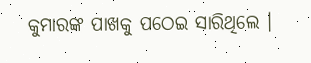କୁମାରଙ୍କ ପାଖକୁ ପଠେଇ ସାରିଥିଲେ ।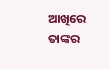ଆଖିରେ ତାଙ୍କର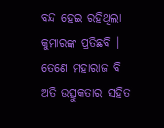ବନ୍ଦ ହେଇ ରହିଥିଲା କୁମାରଙ୍କ ପ୍ରତିଛବି । ତେଣେ ମହାରାଜ ବି ଅତି ଉତ୍ସୁକତାର ସହିତ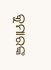କୁମାରଙ୍କ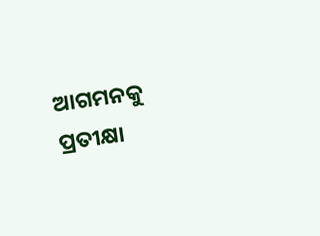ଆଗମନକୁ ପ୍ରତୀକ୍ଷା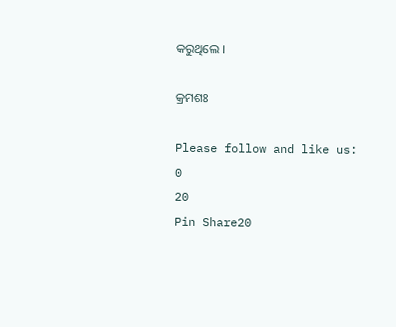କରୁଥିଲେ ।

କ୍ରମଶଃ

Please follow and like us:
0
20
Pin Share20